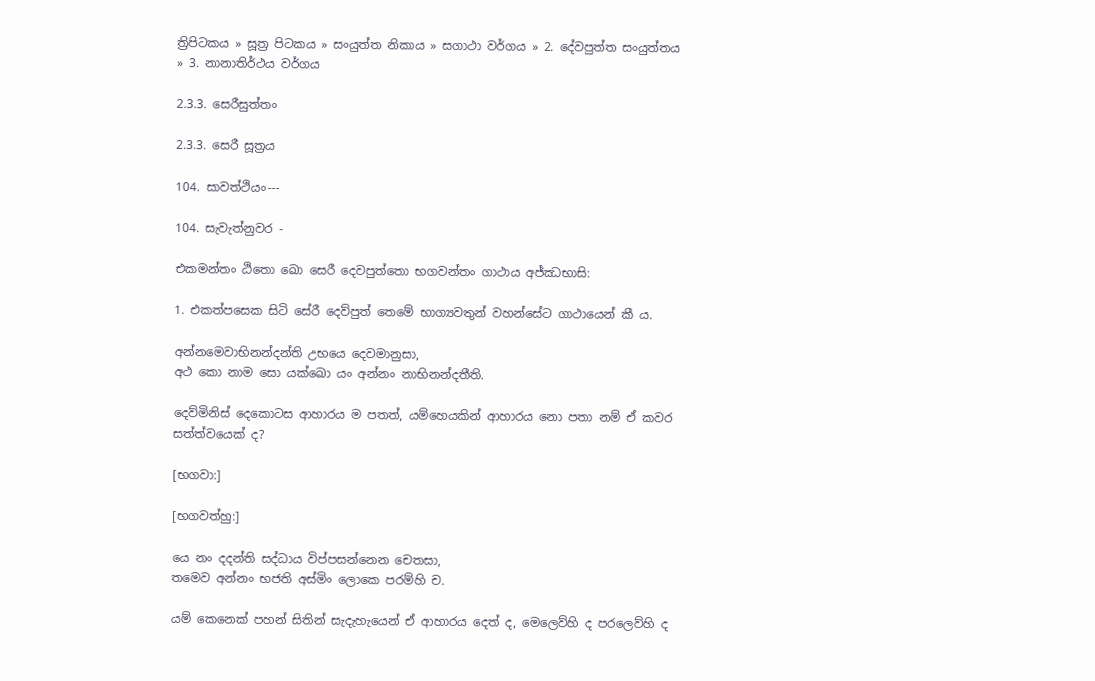ත්‍රිපිටකය » සූත්‍ර පිටකය » සංයුත්‌ත නිකාය » සගාථා වර්ගය » 2. දේවපුත්‌ත සංයුත්‌තය » 3. නානාතිර්ථය වර්ගය

2.3.3. සෙරීසුත්තං

2.3.3. සෙරී සූත්‍රය

104. සාවත්ථියං---

104. සැවැත්නුවර -

එකමන්තං ඨිතො ඛො සෙරී දෙවපුත්තො භගවන්තං ගාථාය අජ්ඣභාසි:

1. එකත්පසෙක සිටි සේරී දෙව්පුත් තෙමේ භාග්‍යවතුන් වහන්සේට ගාථායෙන් කී ය.

අන්නමෙවාභිනන්දන්ති උභයෙ දෙවමානුසා,
අථ කො නාම සො යක්ඛො යං අන්නං නාභිනන්දතීති.

දෙව්මිනිස් දෙකොටස ආහාරය ම පතත්, යම්හෙයකින් ආහාරය නො පතා නම් ඒ කවර සත්ත්වයෙක් ද?

[භගවා:]

[භගවත්හු:]

යෙ නං දදන්ති සද්ධාය විප්පසන්නෙන චෙතසා,
තමෙව අන්නං භජති අස්මිං ලොකෙ පරම්හි ච.

යම් කෙනෙක් පහන් සිතින් සැදැහැයෙන් ඒ ආහාරය දෙත් ද, මෙලෙව්හි ද පරලෙව්හි ද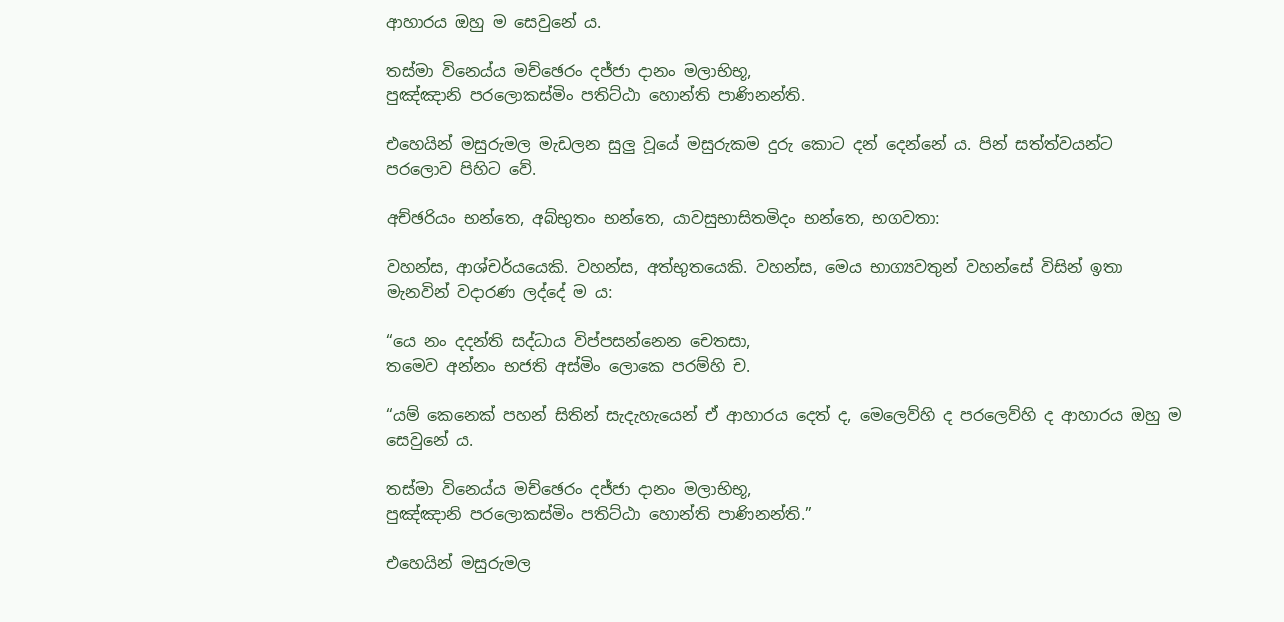ආහාරය ඔහු ම සෙවුනේ ය.

තස්මා විනෙය්ය මච්ඡෙරං දජ්ජා දානං මලාභිභූ,
පුඤ්ඤානි පරලොකස්මිං පතිට්ඨා හොන්ති පාණිනන්ති.

එහෙයින් මසුරුමල මැඩලන සුලු වූයේ මසුරුකම දුරු කොට දන් දෙන්නේ ය. පින් සත්ත්වයන්ට පරලොව පිහිට වේ.

අච්ඡරියං භන්තෙ, අබ්භුතං භන්තෙ, යාවසුභාසිතමිදං භන්තෙ, භගවතා:

වහන්ස, ආශ්චර්යයෙකි. වහන්ස, අත්භුතයෙකි. වහන්ස, මෙය භාග්‍යවතුන් වහන්සේ විසින් ඉතා මැනවින් වදාරණ ලද්දේ ම ය:

“යෙ නං දදන්ති සද්ධාය විප්පසන්නෙන චෙතසා,
තමෙව අන්නං භජති අස්මිං ලොකෙ පරම්හි ච.

“යම් කෙනෙක් පහන් සිතින් සැදැහැයෙන් ඒ ආහාරය දෙත් ද, මෙලෙව්හි ද පරලෙව්හි ද ආහාරය ඔහු ම සෙවුනේ ය.

තස්මා විනෙය්ය මච්ඡෙරං දජ්ජා දානං මලාභිභූ,
පුඤ්ඤානි පරලොකස්මිං පතිට්ඨා හොන්ති පාණිනන්ති.”

එහෙයින් මසුරුමල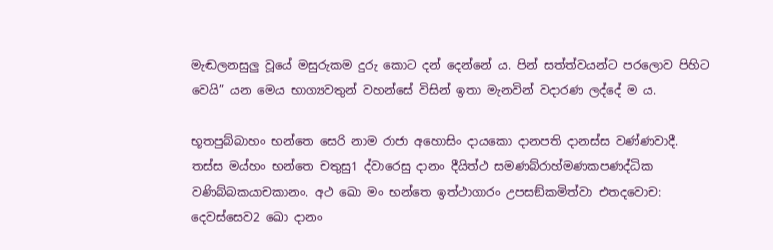මැඬලනසුලු වූයේ මසුරුකම දුරු කොට දන් දෙන්නේ ය. පින් සත්ත්වයන්ට පරලොව පිහිට වෙයි” යන මෙය භාග්‍යවතුන් වහන්සේ විසින් ඉතා මැනවින් වදාරණ ලද්දේ ම ය.

භූතපුබ්බාහං භන්තෙ සෙරි නාම රාජා අහොසිං දායකො දානපති දානස්ස වණ්ණවාදී. තස්ස මය්හං භන්තෙ චතුසු1 ද්වාරෙසු දානං දීයිත්ථ සමණබ්රාහ්මණකපණද්ධික වණිබ්බකයාචකානං. අථ ඛො මං භන්තෙ ඉත්ථාගාරං උපසඞ්කමිත්වා එතදවොච: දෙවස්සෙව2 ඛො දානං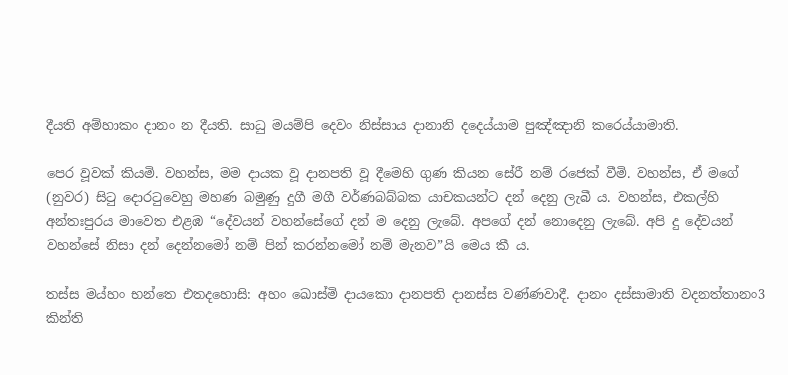දීයති අම්හාකං දානං න දීයති. සාධු මයම්පි දෙවං නිස්සාය දානානි දදෙය්යාම පුඤ්ඤානි කරෙය්යාමාති.

පෙර වූවක් කියමි. වහන්ස, මම දායක වූ දානපති වූ දීමෙහි ගුණ කියන සේරී නම් රජෙක් වීමි. වහන්ස, ඒ මගේ (නුවර) සිටු දොරටුවෙහු මහණ බමුණු දුගී මගී වර්ණබබ්බක යාචකයන්ට දන් දෙනු ලැබී ය. වහන්ස, එකල්හි අන්තඃපුරය මාවෙත එළඹ “දේවයන් වහන්සේගේ දන් ම දෙනු ලැබේ. අපගේ දන් නොදෙනු ලැබේ. අපි දු දේවයන් වහන්සේ නිසා දන් දෙන්නමෝ නම් පින් කරන්නමෝ නම් මැනව”යි මෙය කී ය.

තස්ස මය්හං භන්තෙ එතදහොසි: අහං ඛොස්මි දායකො දානපති දානස්ස වණ්ණවාදී. දානං දස්සාමාති වදනත්තානං3 කින්ති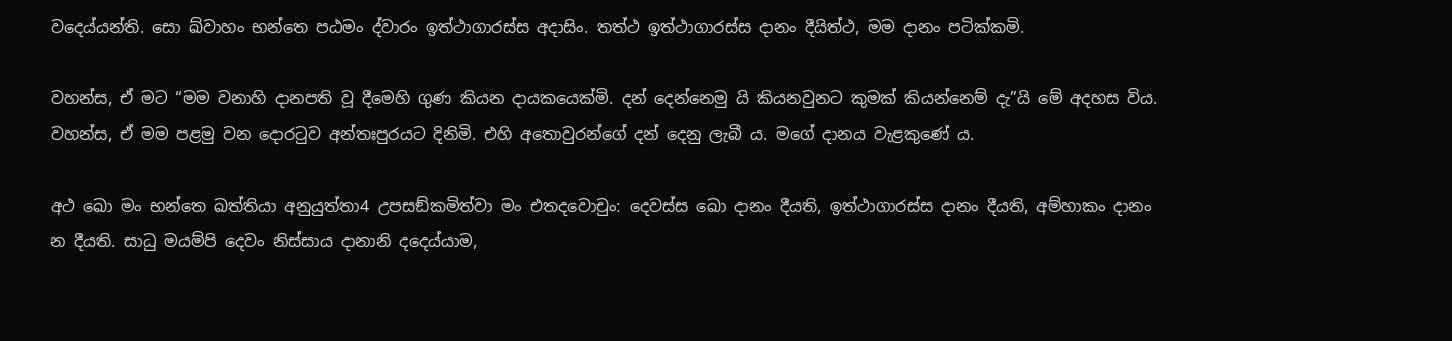වදෙය්යන්ති. සො ඛ්වාහං භන්තෙ පඨමං ද්වාරං ඉත්ථාගාරස්ස අදාසිං. තත්ථ ඉත්ථාගාරස්ස දානං දීයිත්ථ, මම දානං පටික්කමි.

වහන්ස, ඒ මට “මම වනාහි දානපති වූ දීමෙහි ගුණ කියන දායකයෙක්මි. දන් දෙන්නෙමු යි කියනවුනට කුමක් කියන්නෙම් දැ”යි මේ අදහස විය. වහන්ස, ඒ මම පළමු වන දොරටුව අන්තඃපුරයට දිනිමි. එහි අතොවුරන්ගේ දන් දෙනු ලැබී ය. මගේ දානය වැළකුණේ ය.

අථ ඛො මං භන්තෙ ඛත්තියා අනුයුත්තා4 උපසඞ්කමිත්වා මං එතදවොචුං: දෙවස්ස ඛො දානං දීයති, ඉත්ථාගාරස්ස දානං දීයති, අම්හාකං දානං න දීයති. සාධු මයම්පි දෙවං නිස්සාය දානානි දදෙය්යාම,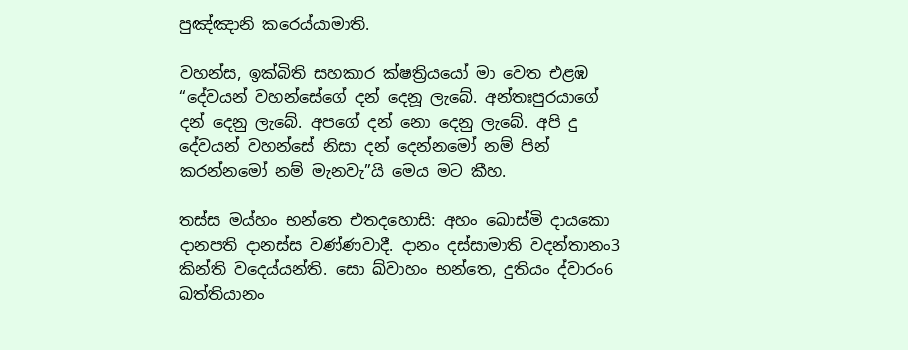පුඤ්ඤානි කරෙය්යාමාති.

වහන්ස, ඉක්බිති සහකාර ක්ෂත්‍රියයෝ මා වෙත එළඹ “දේවයන් වහන්සේගේ දන් දෙනූ ලැබේ. අන්තඃපුරයාගේ දන් දෙනු ලැබේ. අපගේ දන් නො දෙනු ලැබේ. අපි දු දේවයන් වහන්සේ නිසා දන් දෙන්නමෝ නම් පින් කරන්නමෝ නම් මැනවැ”යි මෙය මට කීහ.

තස්ස මය්හං භන්තෙ එතදහොසි: අහං ඛොස්මි දායකො දානපති දානස්ස වණ්ණවාදී. දානං දස්සාමාති වදන්තානං3 කින්ති වදෙය්යන්ති. සො ඛ්වාහං භන්තෙ, දුතියං ද්වාරං6 ඛත්තියානං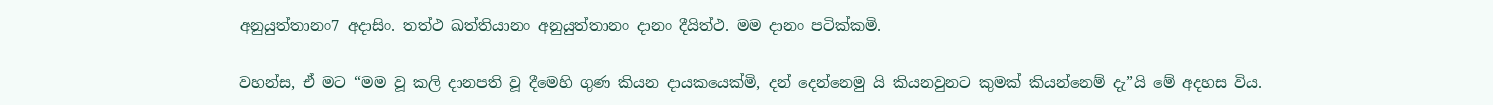අනුයුත්තානං7 අදාසිං. තත්ථ ඛත්තියානං අනුයුත්තානං දානං දීයිත්ථ. මම දානං පටික්කමි.

වහන්ස, ඒ මට “මම වූ කලි දානපති වූ දීමෙහි ගුණ කියන දායකයෙක්මි, දන් දෙන්නෙමු යි කියනවුනට කුමක් කියන්නෙම් දැ”යි මේ අදහස විය.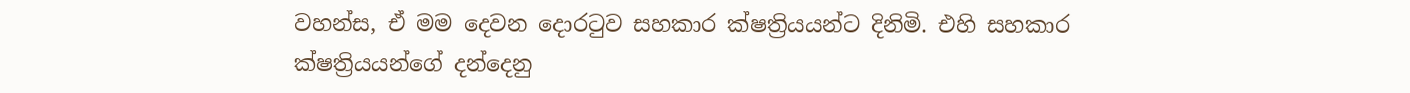වහන්ස, ඒ මම දෙවන දොරටුව සහකාර ක්ෂත්‍රියයන්ට දිනිමි. එහි සහකාර ක්ෂත්‍රියයන්ගේ දන්දෙනු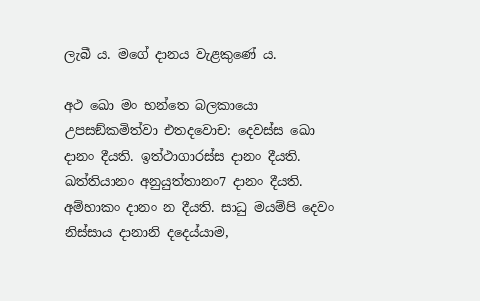ලැබී ය. මගේ දානය වැළකුණේ ය.

අථ ඛො මං භන්තෙ බලකායො උපසඞ්කමිත්වා එතදවොච: දෙවස්ස ඛො දානං දීයති. ඉත්ථාගාරස්ස දානං දීයති. ඛත්තියානං අනුයුත්තානං7 දානං දීයති. අම්හාකං දානං න දීයති. සාධු මයම්පි දෙවං නිස්සාය දානානි දදෙය්යාම,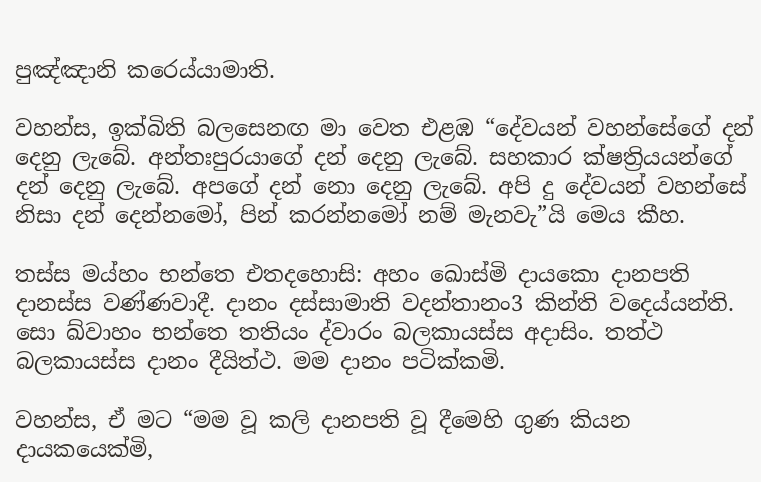පුඤ්ඤානි කරෙය්යාමාති.

වහන්ස, ඉක්බිති බලසෙනඟ මා වෙත එළඹ “දේවයන් වහන්සේගේ දන් දෙනු ලැබේ. අන්තඃපුරයාගේ දන් දෙනු ලැබේ. සහකාර ක්ෂත්‍රියයන්ගේ දන් දෙනු ලැබේ. අපගේ දන් නො දෙනු ලැබේ. අපි දු දේවයන් වහන්සේ නිසා දන් දෙන්නමෝ, පින් කරන්නමෝ නම් මැනවැ”යි මෙය කීහ.

තස්ස මය්හං භන්තෙ එතදහොසි: අහං ඛොස්මි දායකො දානපති දානස්ස වණ්ණවාදී. දානං දස්සාමාති වදන්තානං3 කින්ති වදෙය්යන්ති. සො ඛ්වාහං භන්තෙ තතියං ද්වාරං බලකායස්ස අදාසිං. තත්ථ බලකායස්ස දානං දීයිත්ථ. මම දානං පටික්කමි.

වහන්ස, ඒ මට “මම වූ කලි දානපති වූ දීමෙහි ගුණ කියන දායකයෙක්මි,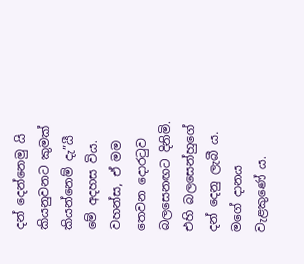දන් දෙන්නෙමු යි කියනුවනට කුමක් කියන්නෙම් දැ”යී මේ අදහස විය. වහන්ස, ඒ මම තෙවන දොරටුව බලසෙනඟට දිනිමි. එහි බලසෙන්හුගේ දන් දෙනු ලැබී ය. මගේ දානය වැළකුණේ ය.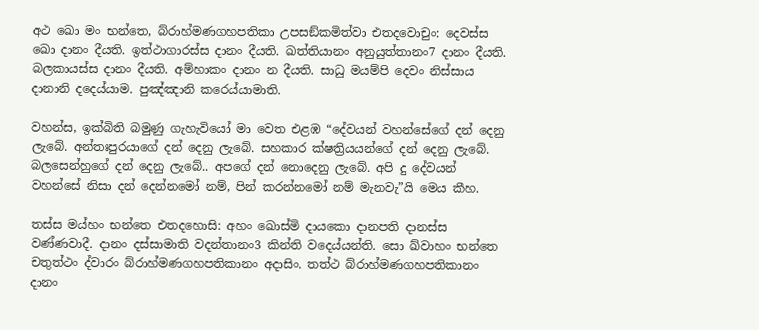අථ ඛො මං භන්තෙ, බ්රාහ්මණගහපතිකා උපසඞ්කමිත්වා එතදවොචුං: දෙවස්ස ඛො දානං දීයති. ඉත්ථාගාරස්ස දානං දීයති. ඛත්තියානං අනුයුත්තානං7 දානං දීයති. බලකායස්ස දානං දීයති. අම්හාකං දානං න දීයති. සාධු මයම්පි දෙවං නිස්සාය දානානි දදෙය්යාම. පුඤ්ඤානි කරෙය්යාමාති.

වහන්ස, ඉක්බිති බමුණු ගැහැවියෝ මා වෙත එළඹ “දේවයන් වහන්සේගේ දන් දෙනු ලැබේ. අන්තඃපුරයාගේ දන් දෙනු ලැබේ. සහකාර ක්ෂත්‍රියයන්ගේ දන් දෙනු ලැබේ. බලසෙන්හුගේ දන් දෙනු ලැබේ.. අපගේ දන් නොදෙනු ලැබේ. අපි දු දේවයන් වහන්සේ නිසා දන් දෙන්නමෝ නම්, පින් කරන්නමෝ නම් මැනවැ”යි මෙය කීහ.

තස්ස මය්හං භන්තෙ එතදහොසි: අහං ඛොස්මි දායකො දානපති දානස්ස වණ්ණවාදී. දානං දස්සාමාති වදන්තානං3 කින්ති වදෙය්යන්ති. සො ඛ්වාහං භන්තෙ චතුත්ථං ද්වාරං බ්රාහ්මණගහපතිකානං අදාසිං. තත්ථ බ්රාහ්මණගහපතිකානං දානං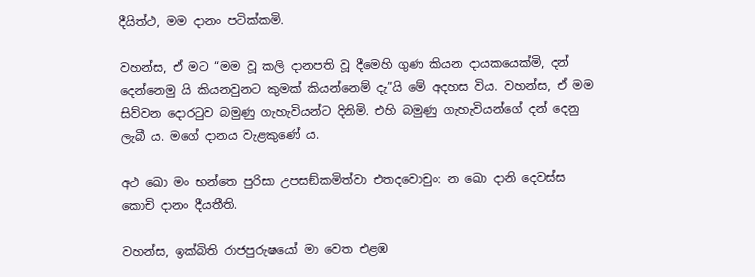දීයිත්ථ, මම දානං පටික්කමි.

වහන්ස, ඒ මට “මම වූ කලි දානපති වූ දීමෙහි ගුණ කියන දායකයෙක්මි, දන් දෙන්නෙමු යි කියනවුනට කුමක් කියන්නෙම් දැ”යි මේ අදහස විය. වහන්ස, ඒ මම සිව්වන දොරටුව බමුණු ගැහැවියන්ට දිනිමි. එහි බමුණු ගැහැවියන්ගේ දන් දෙනු ලැබී ය. මගේ දානය වැළකුණේ ය.

අථ ඛො මං භන්තෙ පුරිසා උපසඞ්කමිත්වා එතදවොචුං: න ඛො දානි දෙවස්ස කොචි දානං දීයතීති.

වහන්ස, ඉක්බිති රාජපුරුෂයෝ මා වෙත එළඹ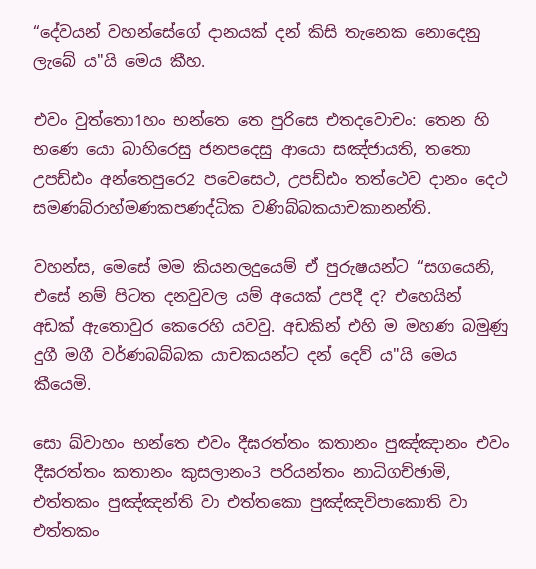“දේවයන් වහන්සේගේ දානයක් දන් කිසි තැනෙක නොදෙනු ලැබේ ය"යි මෙය කීහ.

එවං වුත්තො1හං භන්තෙ තෙ පුරිසෙ එතදවොචං: තෙන හි භණෙ යො බාහිරෙසු ජනපදෙසු ආයො සඤ්ජායති, තතො උපඩ්ඪං අන්තෙපුරෙ2 පවෙසෙථ, උපඩ්ඪං තත්ථෙව දානං දෙථ සමණබ්රාහ්මණකපණද්ධික වණිබ්බකයාචකානන්ති.

වහන්ස, මෙසේ මම කියනලදුයෙම් ඒ පුරුෂයන්ට “සගයෙනි, එසේ නම් පිටත දනවුවල යම් අයෙක් උපදී ද? එහෙයින් අඩක් ඇතොවුර කෙරෙහි යවවු. අඩකින් එහි ම මහණ බමුණු දුගී මගී වර්ණබබ්බක යාචකයන්ට දන් දෙව් ය"යි මෙය කීයෙමි.

සො ඛ්වාහං භන්තෙ එවං දීඝරත්තං කතානං පුඤ්ඤානං එවං දීඝරත්තං කතානං කුසලානං3 පරියන්තං නාධිගච්ඡාමි, එත්තකං පුඤ්ඤන්ති වා එත්තකො පුඤ්ඤවිපාකොති වා එත්තකං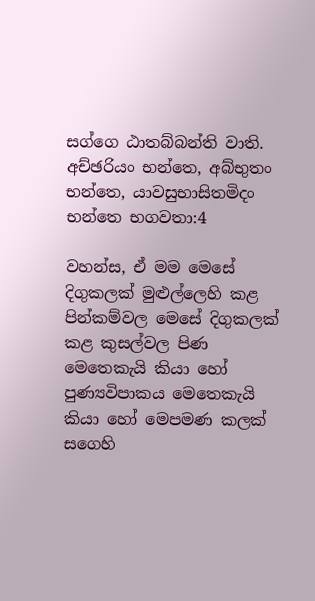සග්ගෙ ඨාතබ්බන්ති වාති. අච්ඡරියං භන්තෙ, අබ්භුතං භන්තෙ, යාවසුභාසිතමිදං භන්තෙ භගවතා:4

වහන්ස, ඒ මම මෙසේ දිගුකලක් මුළුල්ලෙහි කළ පින්කම්වල මෙසේ දිගුකලක් කළ කුසල්වල පිණ මෙතෙකැයි කියා හෝ පුණ්‍යවිපාකය මෙතෙකැයි කියා හෝ මෙපමණ කලක් සගෙහි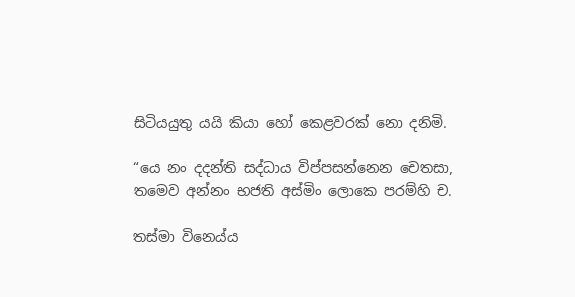සිටියයුතු යයි කියා හෝ කෙළවරක් නො දනිමි.

“යෙ නං දදන්ති සද්ධාය විප්පසන්නෙන චෙතසා,
තමෙව අන්නං භජති අස්මිං ලොකෙ පරම්හි ච.

තස්මා විනෙය්ය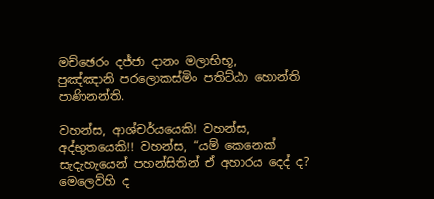මච්ඡෙරං දජ්ජා දානං මලාභිභූ,
පුඤ්ඤානි පරලොකස්මිං පතිට්ඨා හොන්ති පාණිනන්ති.

වහන්ස, ආශ්චර්යයෙකි! වහන්ස, අද්භුතයෙකි!! වහන්ස, “යම් කෙනෙක් සැදැහැයෙන් පහන්සිතින් ඒ අහාරය දෙද් ද? මෙලෙව්හි ද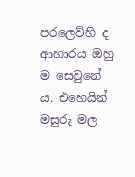පරලෙව්හි ද ආහාරය ඔහු ම සෙවුනේ ය. එහෙයින් මසුරු මල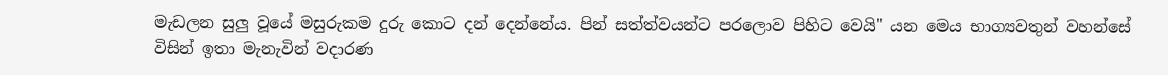මැඩලන සුලු වූයේ මසුරුකම දුරු කොට දන් දෙන්නේය. පින් සත්ත්වයන්ට පරලොව පිහිට වෙයි" යන මෙය භාග්‍යවතුන් වහන්සේ විසින් ඉතා මැනැවින් වදාරණ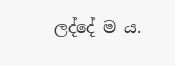ලද්දේ ම ය.